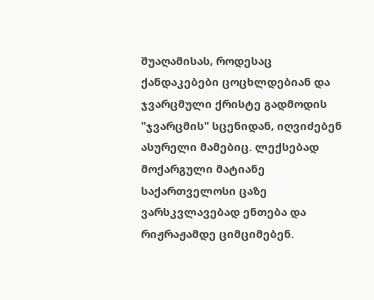შუაღამისას, როდესაც ქანდაკებები ცოცხლდებიან და ჯვარცმული ქრისტე გადმოდის "ჯვარცმის" სცენიდან, იღვიძებენ ასურელი მამებიც. ლექსებად მოქარგული მატიანე საქართველოსი ცაზე ვარსკვლავებად ენთება და რიჟრაჟამდე ციმციმებენ.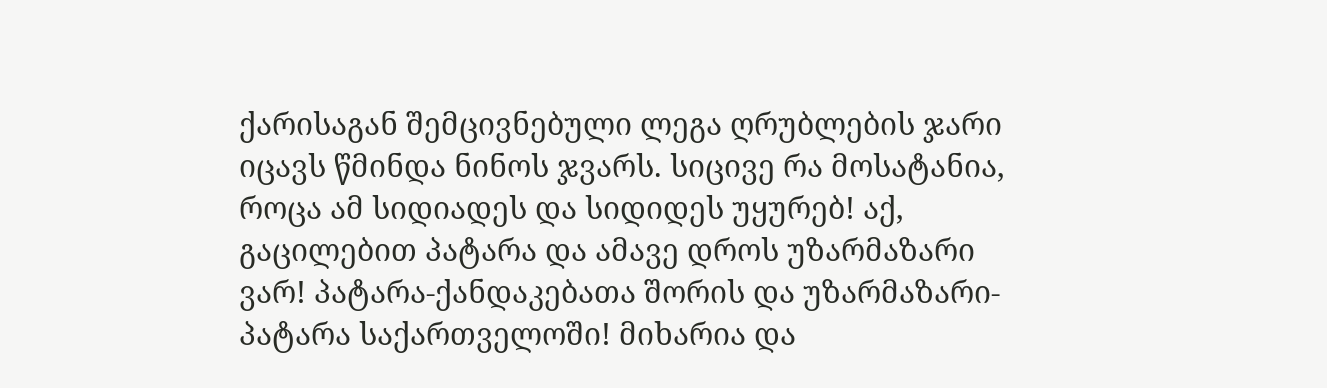ქარისაგან შემცივნებული ლეგა ღრუბლების ჯარი იცავს წმინდა ნინოს ჯვარს. სიცივე რა მოსატანია, როცა ამ სიდიადეს და სიდიდეს უყურებ! აქ, გაცილებით პატარა და ამავე დროს უზარმაზარი ვარ! პატარა-ქანდაკებათა შორის და უზარმაზარი-პატარა საქართველოში! მიხარია და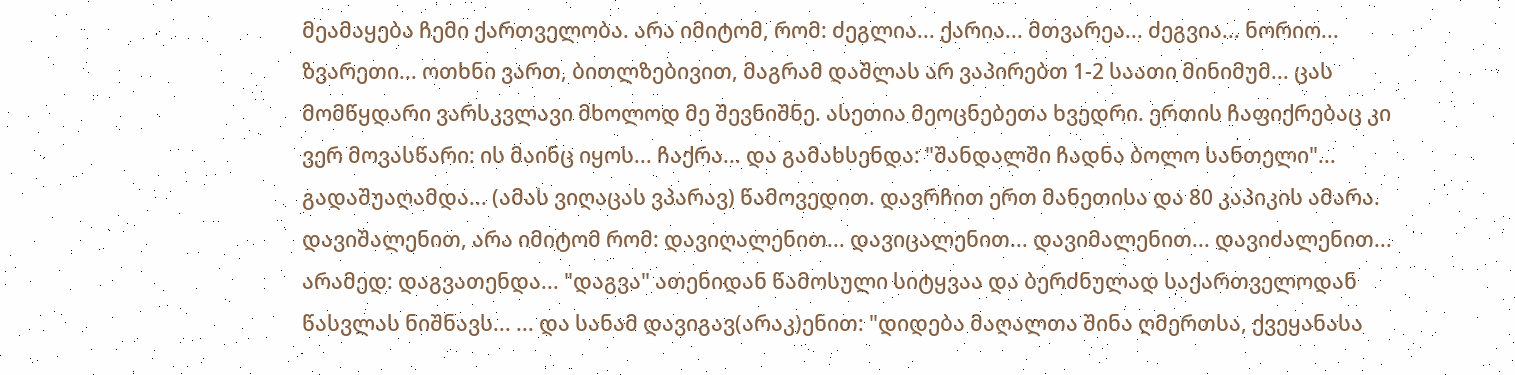მეამაყება ჩემი ქართველობა. არა იმიტომ, რომ: ძეგლია... ქარია... მთვარეა... ძეგვია... ნორიო... ზვარეთი... ოთხნი ვართ, ბითლზებივით, მაგრამ დაშლას არ ვაპირებთ 1-2 საათი მინიმუმ... ცას მომწყდარი ვარსკვლავი მხოლოდ მე შევნიშნე. ასეთია მეოცნებეთა ხვედრი. ერთის ჩაფიქრებაც კი ვერ მოვასწარი: ის მაინც იყოს... ჩაქრა... და გამახსენდა: "შანდალში ჩადნა ბოლო სანთელი"... გადაშუაღამდა... (ამას ვიღაცას ვპარავ) წამოვედით. დავრჩით ერთ მანეთისა და 80 კაპიკის ამარა. დავიშალენით, არა იმიტომ რომ: დავიღალენით... დავიცალენით... დავიმალენით... დავიძალენით... არამედ: დაგვათენდა... "დაგვა" ათენიდან წამოსული სიტყვაა და ბერძნულად საქართველოდან წასვლას ნიშნავს... ... და სანამ დავიგავ(არაკ)ენით: "დიდება მაღალთა შინა ღმერთსა, ქვეყანასა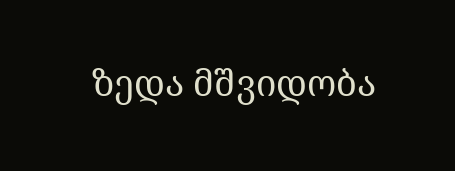ზედა მშვიდობა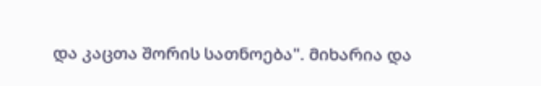და კაცთა შორის სათნოება". მიხარია და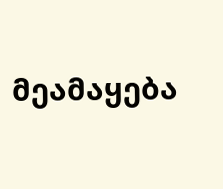მეამაყება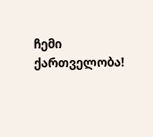ჩემი ქართველობა!